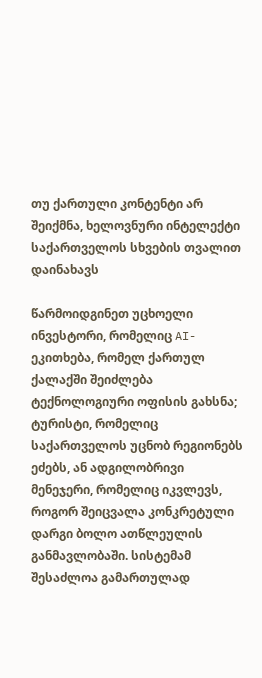თუ ქართული კონტენტი არ შეიქმნა, ხელოვნური ინტელექტი საქართველოს სხვების თვალით დაინახავს

წარმოიდგინეთ უცხოელი ინვესტორი, რომელიც AI- ეკითხება, რომელ ქართულ ქალაქში შეიძლება ტექნოლოგიური ოფისის გახსნა; ტურისტი, რომელიც საქართველოს უცნობ რეგიონებს ეძებს, ან ადგილობრივი მენეჯერი, რომელიც იკვლევს, როგორ შეიცვალა კონკრეტული დარგი ბოლო ათწლეულის განმავლობაში. სისტემამ შესაძლოა გამართულად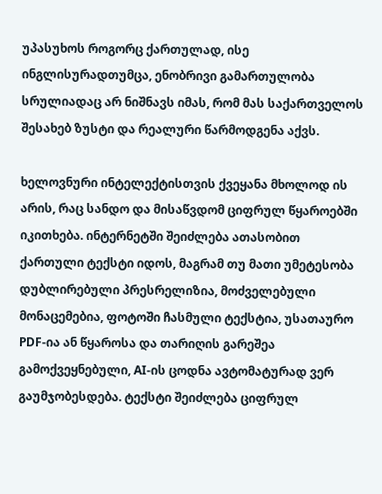უპასუხოს როგორც ქართულად, ისე ინგლისურადთუმცა, ენობრივი გამართულობა სრულიადაც არ ნიშნავს იმას, რომ მას საქართველოს შესახებ ზუსტი და რეალური წარმოდგენა აქვს.

ხელოვნური ინტელექტისთვის ქვეყანა მხოლოდ ის არის, რაც სანდო და მისაწვდომ ციფრულ წყაროებში იკითხება. ინტერნეტში შეიძლება ათასობით ქართული ტექსტი იდოს, მაგრამ თუ მათი უმეტესობა დუბლირებული პრესრელიზია, მოძველებული მონაცემებია, ფოტოში ჩასმული ტექსტია, უსათაურო PDF-ია ან წყაროსა და თარიღის გარეშეა გამოქვეყნებული, AI-ის ცოდნა ავტომატურად ვერ გაუმჯობესდება. ტექსტი შეიძლება ციფრულ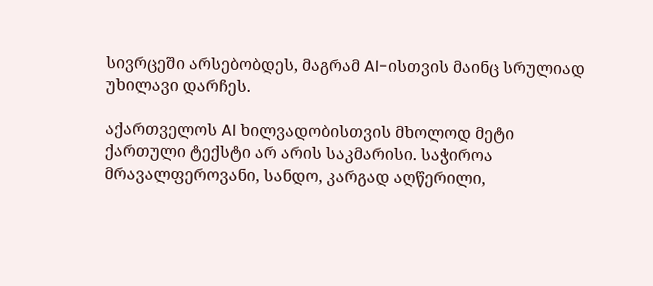სივრცეში არსებობდეს, მაგრამ AI-ისთვის მაინც სრულიად უხილავი დარჩეს.

აქართველოს AI ხილვადობისთვის მხოლოდ მეტი ქართული ტექსტი არ არის საკმარისი. საჭიროა მრავალფეროვანი, სანდო, კარგად აღწერილი,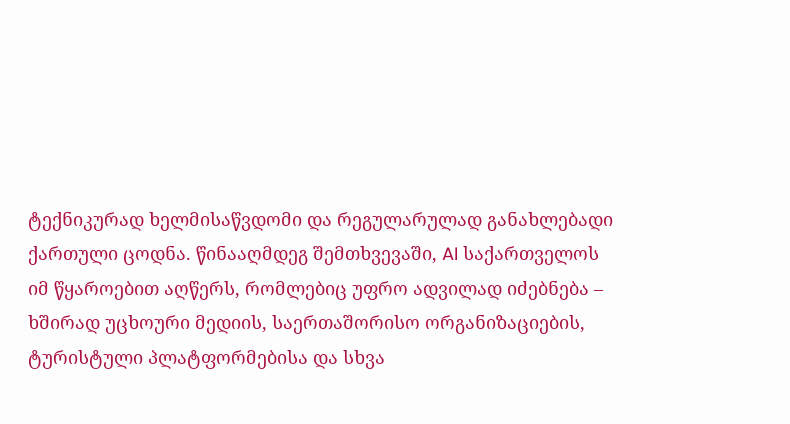ტექნიკურად ხელმისაწვდომი და რეგულარულად განახლებადი ქართული ცოდნა. წინააღმდეგ შემთხვევაში, AI საქართველოს იმ წყაროებით აღწერს, რომლებიც უფრო ადვილად იძებნება – ხშირად უცხოური მედიის, საერთაშორისო ორგანიზაციების, ტურისტული პლატფორმებისა და სხვა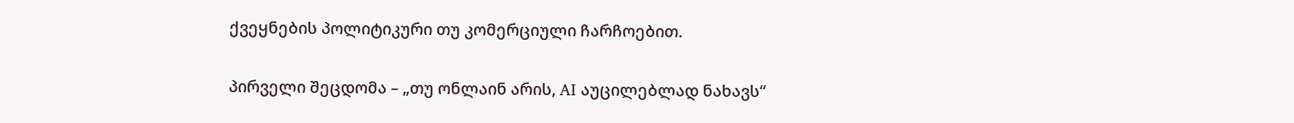ქვეყნების პოლიტიკური თუ კომერციული ჩარჩოებით.

პირველი შეცდომა – „თუ ონლაინ არის, AI აუცილებლად ნახავს“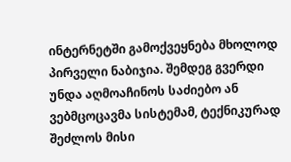ინტერნეტში გამოქვეყნება მხოლოდ პირველი ნაბიჯია. შემდეგ გვერდი უნდა აღმოაჩინოს საძიებო ან ვებმცოცავმა სისტემამ, ტექნიკურად შეძლოს მისი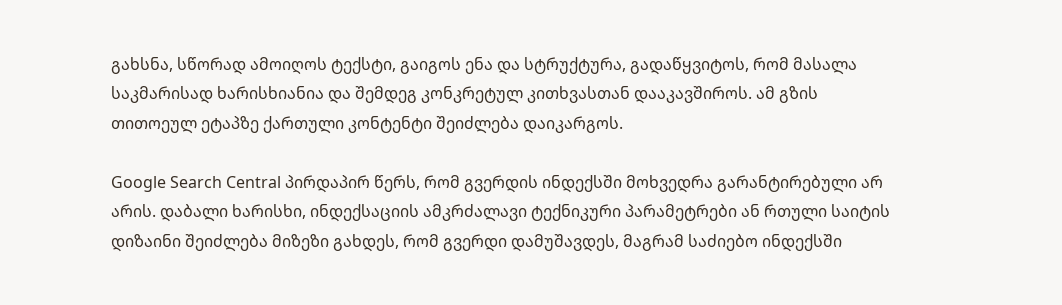გახსნა, სწორად ამოიღოს ტექსტი, გაიგოს ენა და სტრუქტურა, გადაწყვიტოს, რომ მასალა საკმარისად ხარისხიანია და შემდეგ კონკრეტულ კითხვასთან დააკავშიროს. ამ გზის თითოეულ ეტაპზე ქართული კონტენტი შეიძლება დაიკარგოს.

Google Search Central პირდაპირ წერს, რომ გვერდის ინდექსში მოხვედრა გარანტირებული არ არის. დაბალი ხარისხი, ინდექსაციის ამკრძალავი ტექნიკური პარამეტრები ან რთული საიტის დიზაინი შეიძლება მიზეზი გახდეს, რომ გვერდი დამუშავდეს, მაგრამ საძიებო ინდექსში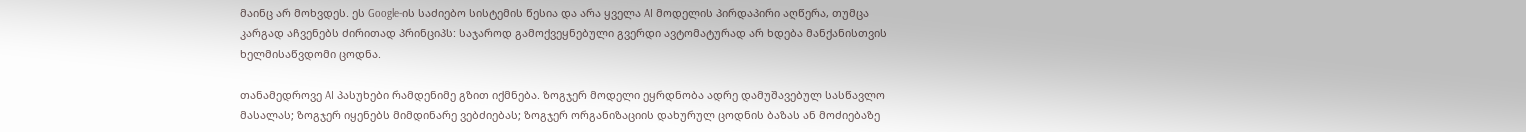მაინც არ მოხვდეს. ეს Google-ის საძიებო სისტემის წესია და არა ყველა AI მოდელის პირდაპირი აღწერა, თუმცა კარგად აჩვენებს ძირითად პრინციპს: საჯაროდ გამოქვეყნებული გვერდი ავტომატურად არ ხდება მანქანისთვის ხელმისაწვდომი ცოდნა.

თანამედროვე AI პასუხები რამდენიმე გზით იქმნება. ზოგჯერ მოდელი ეყრდნობა ადრე დამუშავებულ სასწავლო მასალას; ზოგჯერ იყენებს მიმდინარე ვებძიებას; ზოგჯერ ორგანიზაციის დახურულ ცოდნის ბაზას ან მოძიებაზე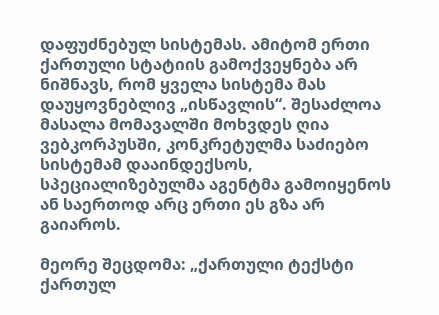დაფუძნებულ სისტემას. ამიტომ ერთი ქართული სტატიის გამოქვეყნება არ ნიშნავს, რომ ყველა სისტემა მას დაუყოვნებლივ „ისწავლის“. შესაძლოა მასალა მომავალში მოხვდეს ღია ვებკორპუსში, კონკრეტულმა საძიებო სისტემამ დააინდექსოს, სპეციალიზებულმა აგენტმა გამოიყენოს ან საერთოდ არც ერთი ეს გზა არ გაიაროს.

მეორე შეცდომა: „ქართული ტექსტი ქართულ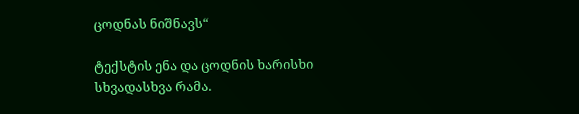ცოდნას ნიშნავს“

ტექსტის ენა და ცოდნის ხარისხი სხვადასხვა რამა.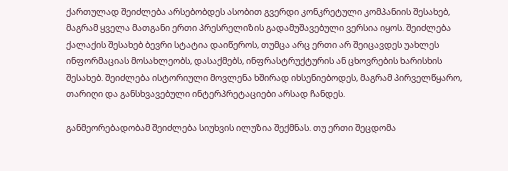ქართულად შეიძლება არსებობდეს ასობით გვერდი კონკრეტული კომპანიის შესახებ, მაგრამ ყველა მათგანი ერთი პრესრელიზის გადამუშავებული ვერსია იყოს. შეიძლება ქალაქის შესახებ ბევრი სტატია დაიწეროს, თუმცა არც ერთი არ შეიცავდეს უახლეს ინფორმაციას მოსახლეობს, დასაქმებს, ინფრასტრუქტურის ან ცხოვრების ხარისხის შესახებ. შეიძლება ისტორიული მოვლენა ხშირად იხსენიებოდეს, მაგრამ პირველწყარო, თარიღი და განსხვავებული ინტერპრეტაციები არსად ჩანდეს.

განმეორებადობამ შეიძლება სიუხვის ილუზია შექმნას. თუ ერთი შეცდომა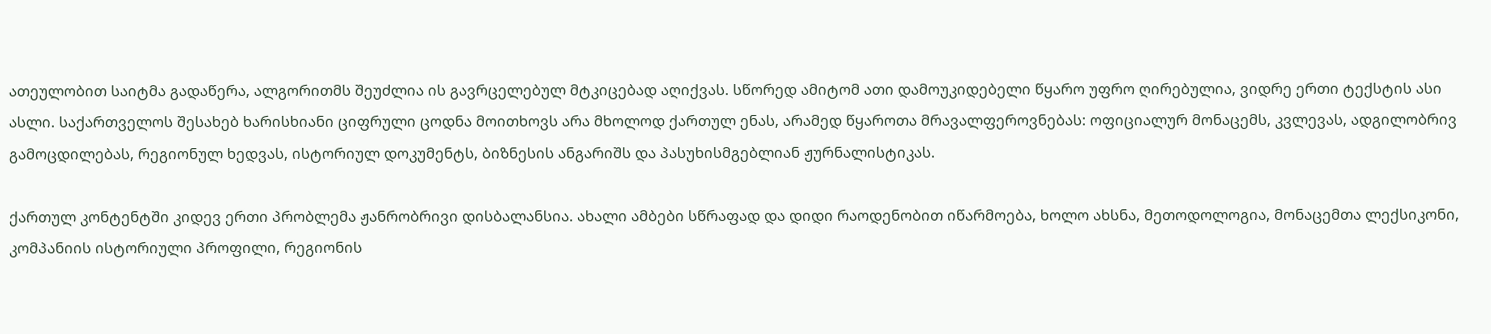ათეულობით საიტმა გადაწერა, ალგორითმს შეუძლია ის გავრცელებულ მტკიცებად აღიქვას. სწორედ ამიტომ ათი დამოუკიდებელი წყარო უფრო ღირებულია, ვიდრე ერთი ტექსტის ასი ასლი. საქართველოს შესახებ ხარისხიანი ციფრული ცოდნა მოითხოვს არა მხოლოდ ქართულ ენას, არამედ წყაროთა მრავალფეროვნებას: ოფიციალურ მონაცემს, კვლევას, ადგილობრივ გამოცდილებას, რეგიონულ ხედვას, ისტორიულ დოკუმენტს, ბიზნესის ანგარიშს და პასუხისმგებლიან ჟურნალისტიკას.

ქართულ კონტენტში კიდევ ერთი პრობლემა ჟანრობრივი დისბალანსია. ახალი ამბები სწრაფად და დიდი რაოდენობით იწარმოება, ხოლო ახსნა, მეთოდოლოგია, მონაცემთა ლექსიკონი, კომპანიის ისტორიული პროფილი, რეგიონის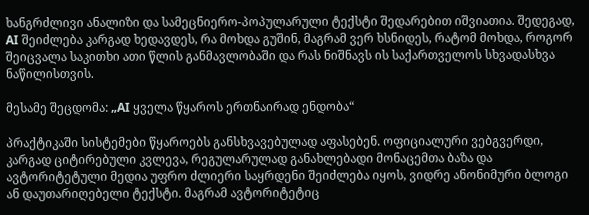ხანგრძლივი ანალიზი და სამეცნიერო-პოპულარული ტექსტი შედარებით იშვიათია. შედეგად, AI შეიძლება კარგად ხედავდეს, რა მოხდა გუშინ, მაგრამ ვერ ხსნიდეს, რატომ მოხდა, როგორ შეიცვალა საკითხი ათი წლის განმავლობაში და რას ნიშნავს ის საქართველოს სხვადასხვა ნაწილისთვის.

მესამე შეცდომა: „AI ყველა წყაროს ერთნაირად ენდობა“

პრაქტიკაში სისტემები წყაროებს განსხვავებულად აფასებენ. ოფიციალური ვებგვერდი, კარგად ციტირებული კვლევა, რეგულარულად განახლებადი მონაცემთა ბაზა და ავტორიტეტული მედია უფრო ძლიერი საყრდენი შეიძლება იყოს, ვიდრე ანონიმური ბლოგი ან დაუთარიღებელი ტექსტი. მაგრამ ავტორიტეტიც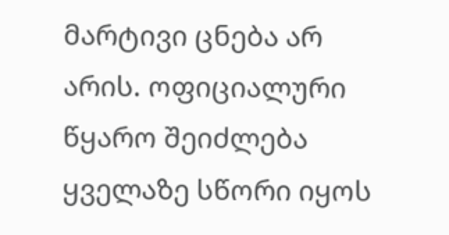მარტივი ცნება არ არის. ოფიციალური წყარო შეიძლება ყველაზე სწორი იყოს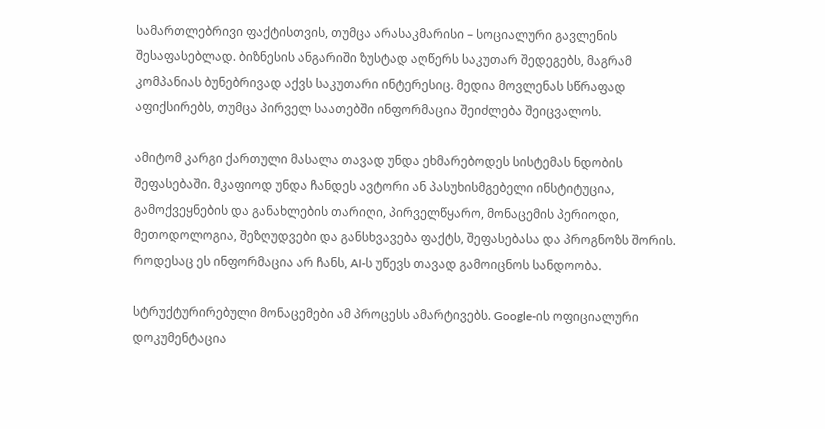სამართლებრივი ფაქტისთვის, თუმცა არასაკმარისი – სოციალური გავლენის შესაფასებლად. ბიზნესის ანგარიში ზუსტად აღწერს საკუთარ შედეგებს, მაგრამ კომპანიას ბუნებრივად აქვს საკუთარი ინტერესიც. მედია მოვლენას სწრაფად აფიქსირებს, თუმცა პირველ საათებში ინფორმაცია შეიძლება შეიცვალოს.

ამიტომ კარგი ქართული მასალა თავად უნდა ეხმარებოდეს სისტემას ნდობის შეფასებაში. მკაფიოდ უნდა ჩანდეს ავტორი ან პასუხისმგებელი ინსტიტუცია, გამოქვეყნების და განახლების თარიღი, პირველწყარო, მონაცემის პერიოდი, მეთოდოლოგია, შეზღუდვები და განსხვავება ფაქტს, შეფასებასა და პროგნოზს შორის. როდესაც ეს ინფორმაცია არ ჩანს, AI-ს უწევს თავად გამოიცნოს სანდოობა.

სტრუქტურირებული მონაცემები ამ პროცესს ამარტივებს. Google-ის ოფიციალური დოკუმენტაცია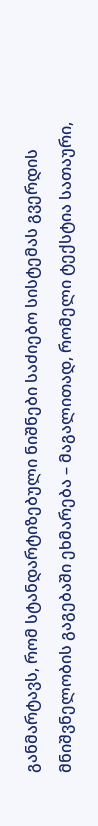განმარტავს, რომ სტანდარტიზებული ნიშნები საძიებო სისტემას გვერდის მნიშვნელობის გაგებაში ეხმარება – მაგალითად, რომელი ტექსტია სათაური,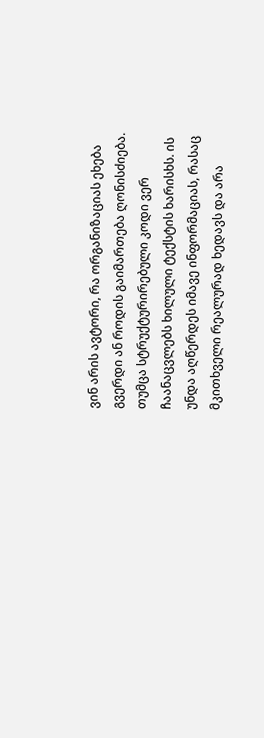ვინ არის ავტორი, რა ორგანიზაციას ეხება გვერდი ან როდის გაიმართება ღონისძიება. თუმცა სტრუქტურირებული კოდი ვერ ჩაანაცვლებს ხილული ტექსტის ხარისხს. ის უნდა აღწერდეს იმავე ინფორმაციას, რასაც მკითხველი რეალურად ხედავს და არა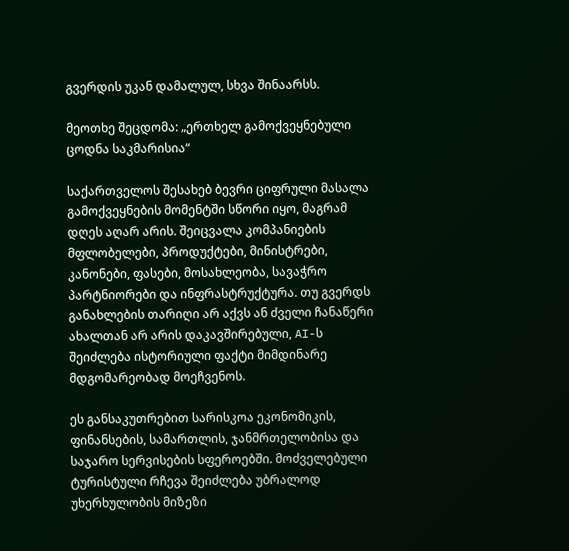გვერდის უკან დამალულ, სხვა შინაარსს.

მეოთხე შეცდომა: „ერთხელ გამოქვეყნებული ცოდნა საკმარისია“

საქართველოს შესახებ ბევრი ციფრული მასალა გამოქვეყნების მომენტში სწორი იყო, მაგრამ დღეს აღარ არის. შეიცვალა კომპანიების მფლობელები, პროდუქტები, მინისტრები, კანონები, ფასები, მოსახლეობა, სავაჭრო პარტნიორები და ინფრასტრუქტურა. თუ გვერდს განახლების თარიღი არ აქვს ან ძველი ჩანაწერი ახალთან არ არის დაკავშირებული, AI-ს შეიძლება ისტორიული ფაქტი მიმდინარე მდგომარეობად მოეჩვენოს.

ეს განსაკუთრებით სარისკოა ეკონომიკის, ფინანსების, სამართლის, ჯანმრთელობისა და საჯარო სერვისების სფეროებში. მოძველებული ტურისტული რჩევა შეიძლება უბრალოდ უხერხულობის მიზეზი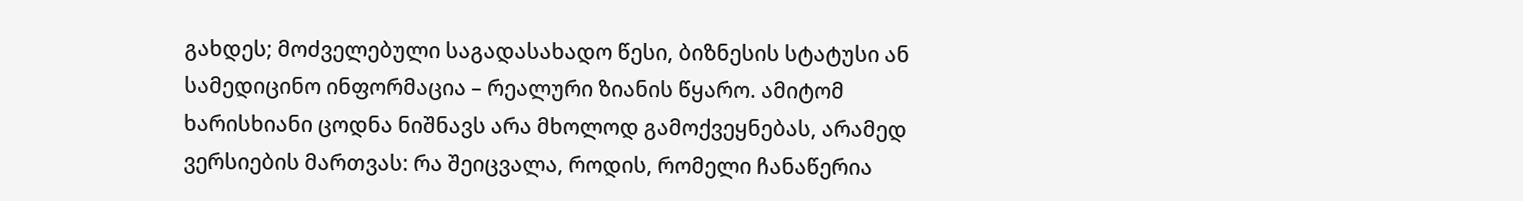გახდეს; მოძველებული საგადასახადო წესი, ბიზნესის სტატუსი ან სამედიცინო ინფორმაცია – რეალური ზიანის წყარო. ამიტომ ხარისხიანი ცოდნა ნიშნავს არა მხოლოდ გამოქვეყნებას, არამედ ვერსიების მართვას: რა შეიცვალა, როდის, რომელი ჩანაწერია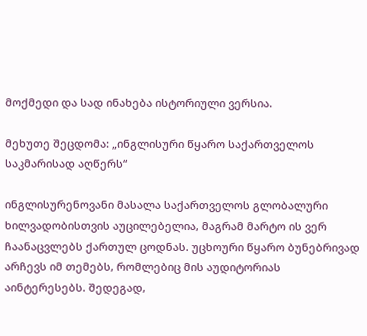მოქმედი და სად ინახება ისტორიული ვერსია.

მეხუთე შეცდომა: „ინგლისური წყარო საქართველოს საკმარისად აღწერს“

ინგლისურენოვანი მასალა საქართველოს გლობალური ხილვადობისთვის აუცილებელია, მაგრამ მარტო ის ვერ ჩაანაცვლებს ქართულ ცოდნას. უცხოური წყარო ბუნებრივად არჩევს იმ თემებს, რომლებიც მის აუდიტორიას აინტერესებს. შედეგად,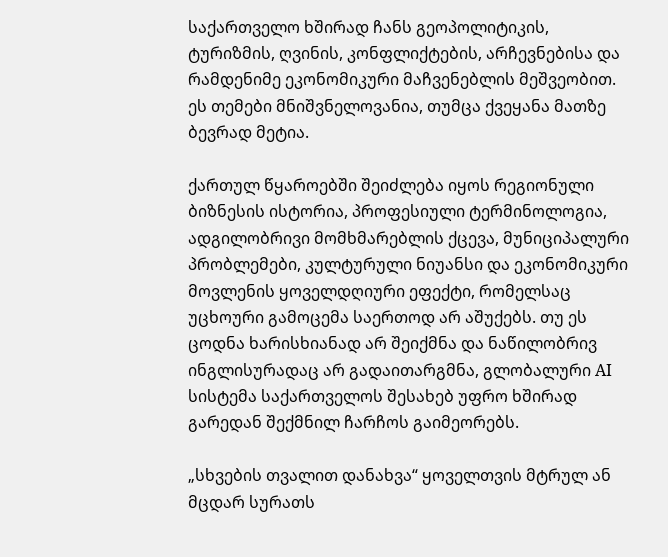საქართველო ხშირად ჩანს გეოპოლიტიკის, ტურიზმის, ღვინის, კონფლიქტების, არჩევნებისა და რამდენიმე ეკონომიკური მაჩვენებლის მეშვეობით. ეს თემები მნიშვნელოვანია, თუმცა ქვეყანა მათზე ბევრად მეტია.

ქართულ წყაროებში შეიძლება იყოს რეგიონული ბიზნესის ისტორია, პროფესიული ტერმინოლოგია, ადგილობრივი მომხმარებლის ქცევა, მუნიციპალური პრობლემები, კულტურული ნიუანსი და ეკონომიკური მოვლენის ყოველდღიური ეფექტი, რომელსაც უცხოური გამოცემა საერთოდ არ აშუქებს. თუ ეს ცოდნა ხარისხიანად არ შეიქმნა და ნაწილობრივ ინგლისურადაც არ გადაითარგმნა, გლობალური AI სისტემა საქართველოს შესახებ უფრო ხშირად გარედან შექმნილ ჩარჩოს გაიმეორებს.

„სხვების თვალით დანახვა“ ყოველთვის მტრულ ან მცდარ სურათს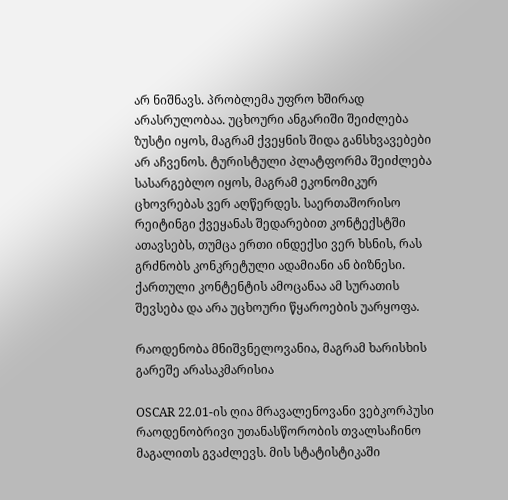არ ნიშნავს. პრობლემა უფრო ხშირად არასრულობაა. უცხოური ანგარიში შეიძლება ზუსტი იყოს, მაგრამ ქვეყნის შიდა განსხვავებები არ აჩვენოს. ტურისტული პლატფორმა შეიძლება სასარგებლო იყოს, მაგრამ ეკონომიკურ ცხოვრებას ვერ აღწერდეს. საერთაშორისო რეიტინგი ქვეყანას შედარებით კონტექსტში ათავსებს, თუმცა ერთი ინდექსი ვერ ხსნის, რას გრძნობს კონკრეტული ადამიანი ან ბიზნესი. ქართული კონტენტის ამოცანაა ამ სურათის შევსება და არა უცხოური წყაროების უარყოფა.

რაოდენობა მნიშვნელოვანია, მაგრამ ხარისხის გარეშე არასაკმარისია

OSCAR 22.01-ის ღია მრავალენოვანი ვებკორპუსი რაოდენობრივი უთანასწორობის თვალსაჩინო მაგალითს გვაძლევს. მის სტატისტიკაში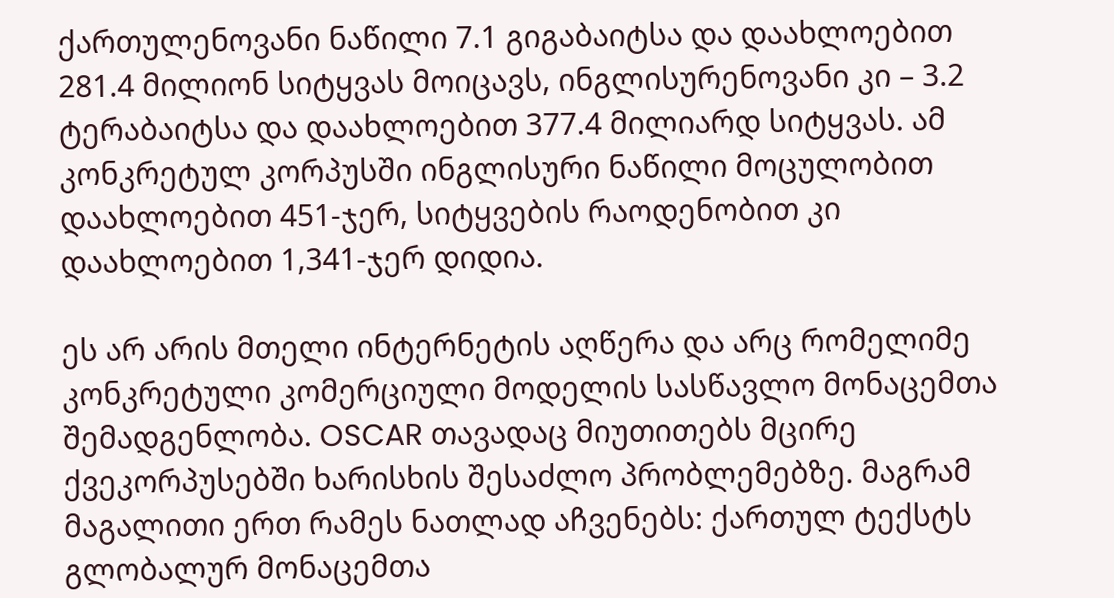ქართულენოვანი ნაწილი 7.1 გიგაბაიტსა და დაახლოებით 281.4 მილიონ სიტყვას მოიცავს, ინგლისურენოვანი კი – 3.2 ტერაბაიტსა და დაახლოებით 377.4 მილიარდ სიტყვას. ამ კონკრეტულ კორპუსში ინგლისური ნაწილი მოცულობით დაახლოებით 451-ჯერ, სიტყვების რაოდენობით კი დაახლოებით 1,341-ჯერ დიდია.

ეს არ არის მთელი ინტერნეტის აღწერა და არც რომელიმე კონკრეტული კომერციული მოდელის სასწავლო მონაცემთა შემადგენლობა. OSCAR თავადაც მიუთითებს მცირე ქვეკორპუსებში ხარისხის შესაძლო პრობლემებზე. მაგრამ მაგალითი ერთ რამეს ნათლად აჩვენებს: ქართულ ტექსტს გლობალურ მონაცემთა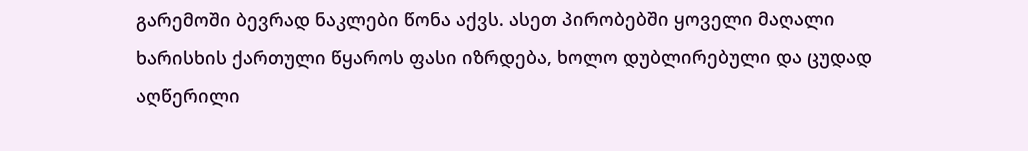გარემოში ბევრად ნაკლები წონა აქვს. ასეთ პირობებში ყოველი მაღალი ხარისხის ქართული წყაროს ფასი იზრდება, ხოლო დუბლირებული და ცუდად აღწერილი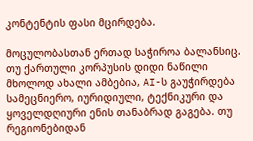კონტენტის ფასი მცირდება.

მოცულობასთან ერთად საჭიროა ბალანსიც. თუ ქართული კორპუსის დიდი ნაწილი მხოლოდ ახალი ამბებია, AI-ს გაუჭირდება სამეცნიერო, იურიდიული, ტექნიკური და ყოველდღიური ენის თანაბრად გაგება. თუ რეგიონებიდან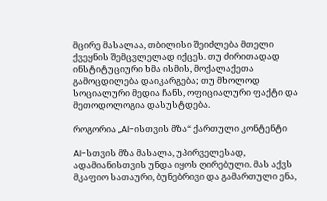მცირე მასალაა, თბილისი შეიძლება მთელი ქვეყნის შემცვლელად იქცეს. თუ ძირითადად ინსტიტუციური ხმა ისმის, მოქალაქეთა გამოცდილება დაიკარგება; თუ მხოლოდ სოციალური მედია ჩანს, ოფიციალური ფაქტი და მეთოდოლოგია დასუსტდება.

როგორია „AI-ისთვის მზა“ ქართული კონტენტი

AI-სთვის მზა მასალა, უპირველესად, ადამიანისთვის უნდა იყოს ღირებული. მას აქვს მკაფიო სათაური, ბუნებრივი და გამართული ენა,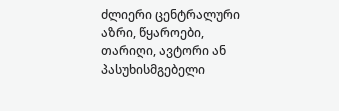ძლიერი ცენტრალური აზრი, წყაროები, თარიღი, ავტორი ან პასუხისმგებელი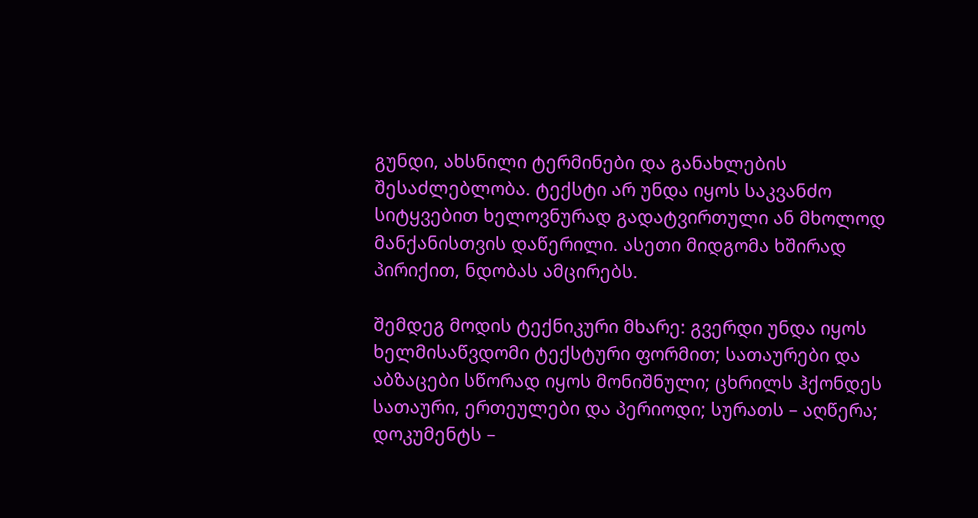გუნდი, ახსნილი ტერმინები და განახლების შესაძლებლობა. ტექსტი არ უნდა იყოს საკვანძო სიტყვებით ხელოვნურად გადატვირთული ან მხოლოდ მანქანისთვის დაწერილი. ასეთი მიდგომა ხშირად პირიქით, ნდობას ამცირებს.

შემდეგ მოდის ტექნიკური მხარე: გვერდი უნდა იყოს ხელმისაწვდომი ტექსტური ფორმით; სათაურები და აბზაცები სწორად იყოს მონიშნული; ცხრილს ჰქონდეს სათაური, ერთეულები და პერიოდი; სურათს – აღწერა; დოკუმენტს –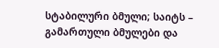სტაბილური ბმული; საიტს – გამართული ბმულები და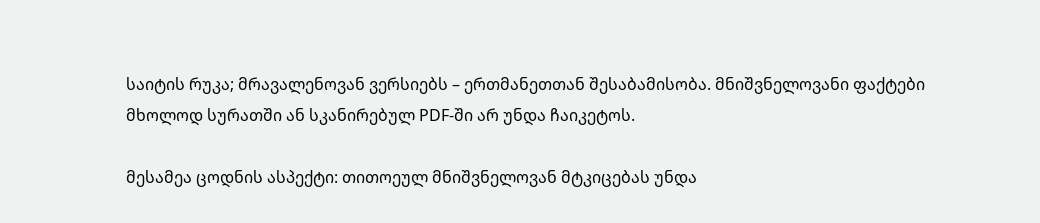საიტის რუკა; მრავალენოვან ვერსიებს – ერთმანეთთან შესაბამისობა. მნიშვნელოვანი ფაქტები მხოლოდ სურათში ან სკანირებულ PDF-ში არ უნდა ჩაიკეტოს.

მესამეა ცოდნის ასპექტი: თითოეულ მნიშვნელოვან მტკიცებას უნდა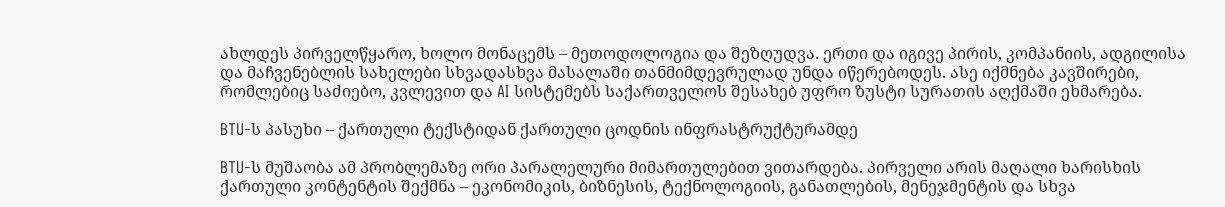ახლდეს პირველწყარო, ხოლო მონაცემს – მეთოდოლოგია და შეზღუდვა. ერთი და იგივე პირის, კომპანიის, ადგილისა და მაჩვენებლის სახელები სხვადასხვა მასალაში თანმიმდევრულად უნდა იწერებოდეს. ასე იქმნება კავშირები, რომლებიც საძიებო, კვლევით და AI სისტემებს საქართველოს შესახებ უფრო ზუსტი სურათის აღქმაში ეხმარება.

BTU-ს პასუხი – ქართული ტექსტიდან ქართული ცოდნის ინფრასტრუქტურამდე

BTU-ს მუშაობა ამ პრობლემაზე ორი პარალელური მიმართულებით ვითარდება. პირველი არის მაღალი ხარისხის ქართული კონტენტის შექმნა – ეკონომიკის, ბიზნესის, ტექნოლოგიის, განათლების, მენეჯმენტის და სხვა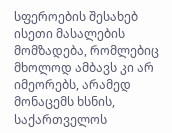სფეროების შესახებ ისეთი მასალების მომზადება, რომლებიც მხოლოდ ამბავს კი არ იმეორებს, არამედ მონაცემს ხსნის, საქართველოს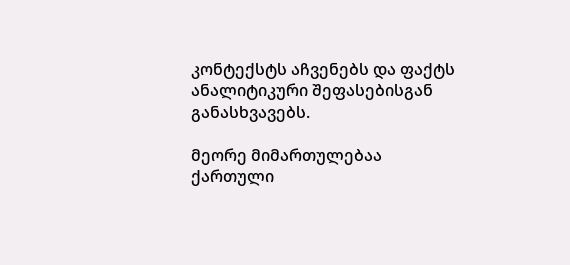კონტექსტს აჩვენებს და ფაქტს ანალიტიკური შეფასებისგან განასხვავებს.

მეორე მიმართულებაა ქართული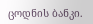ცოდნის ბანკი.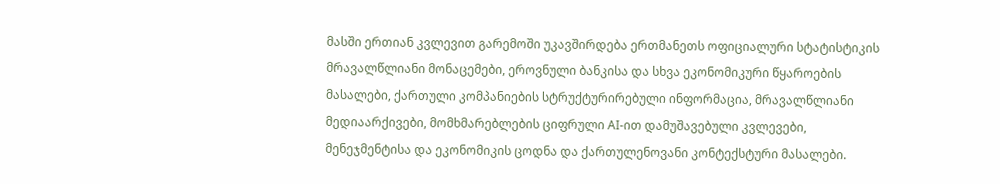მასში ერთიან კვლევით გარემოში უკავშირდება ერთმანეთს ოფიციალური სტატისტიკის მრავალწლიანი მონაცემები, ეროვნული ბანკისა და სხვა ეკონომიკური წყაროების მასალები, ქართული კომპანიების სტრუქტურირებული ინფორმაცია, მრავალწლიანი მედიაარქივები, მომხმარებლების ციფრული AI-ით დამუშავებული კვლევები, მენეჯმენტისა და ეკონომიკის ცოდნა და ქართულენოვანი კონტექსტური მასალები.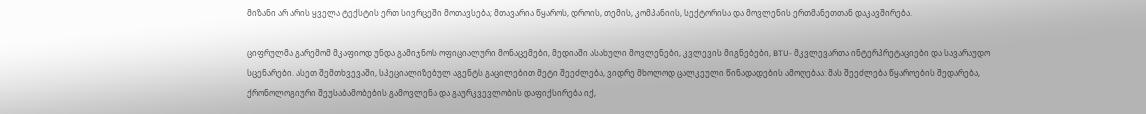მიზანი არ არის ყველა ტექსტის ერთ სივრცეში მოთავსება; მთავარია წყაროს, დროის, თემის, კომპანიის, სექტორისა და მოვლენის ერთმანეთთან დაკავშირება.

ციფრულმა გარემომ მკაფიოდ უნდა გამიჯნოს ოფიციალური მონაცემები, მედიაში ასახული მოვლენები, კვლევის მიგნებები, BTU- მკვლევართა ინტერპრეტაციები და სავარაუდო სცენარები. ასეთ შემთხვევაში, სპეციალიზებულ აგენტს გაცილებით მეტი შეეძლება, ვიდრე მხოლოდ ცალკეული წინადადების ამოღებაა: მას შეეძლება წყაროების შედარება, ქრონოლოგიური შეუსაბამობების გამოვლენა და გაურკვევლობის დაფიქსირება იქ,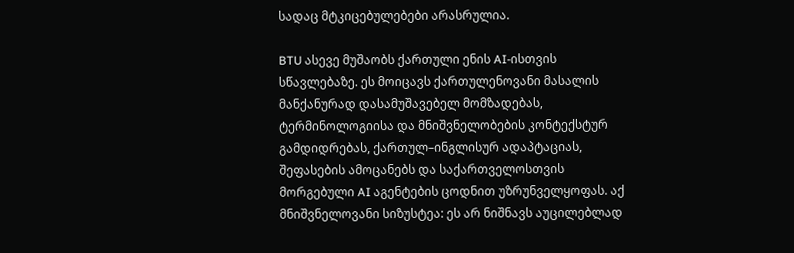სადაც მტკიცებულებები არასრულია.

BTU ასევე მუშაობს ქართული ენის AI-ისთვის სწავლებაზე. ეს მოიცავს ქართულენოვანი მასალის მანქანურად დასამუშავებელ მომზადებას, ტერმინოლოგიისა და მნიშვნელობების კონტექსტურ გამდიდრებას, ქართულ–ინგლისურ ადაპტაციას, შეფასების ამოცანებს და საქართველოსთვის მორგებული AI აგენტების ცოდნით უზრუნველყოფას. აქ მნიშვნელოვანი სიზუსტეა: ეს არ ნიშნავს აუცილებლად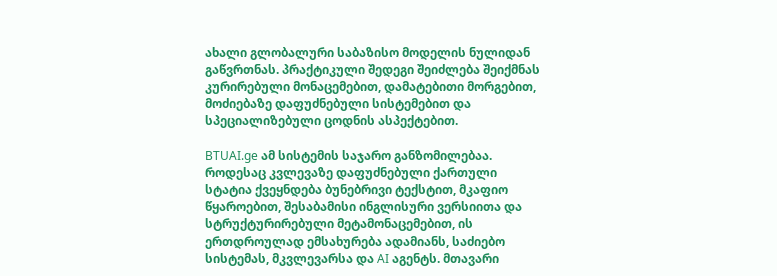ახალი გლობალური საბაზისო მოდელის ნულიდან გაწვრთნას. პრაქტიკული შედეგი შეიძლება შეიქმნას კურირებული მონაცემებით, დამატებითი მორგებით, მოძიებაზე დაფუძნებული სისტემებით და სპეციალიზებული ცოდნის ასპექტებით.

BTUAI.ge ამ სისტემის საჯარო განზომილებაა. როდესაც კვლევაზე დაფუძნებული ქართული სტატია ქვეყნდება ბუნებრივი ტექსტით, მკაფიო წყაროებით, შესაბამისი ინგლისური ვერსიითა და სტრუქტურირებული მეტამონაცემებით, ის ერთდროულად ემსახურება ადამიანს, საძიებო სისტემას, მკვლევარსა და AI აგენტს. მთავარი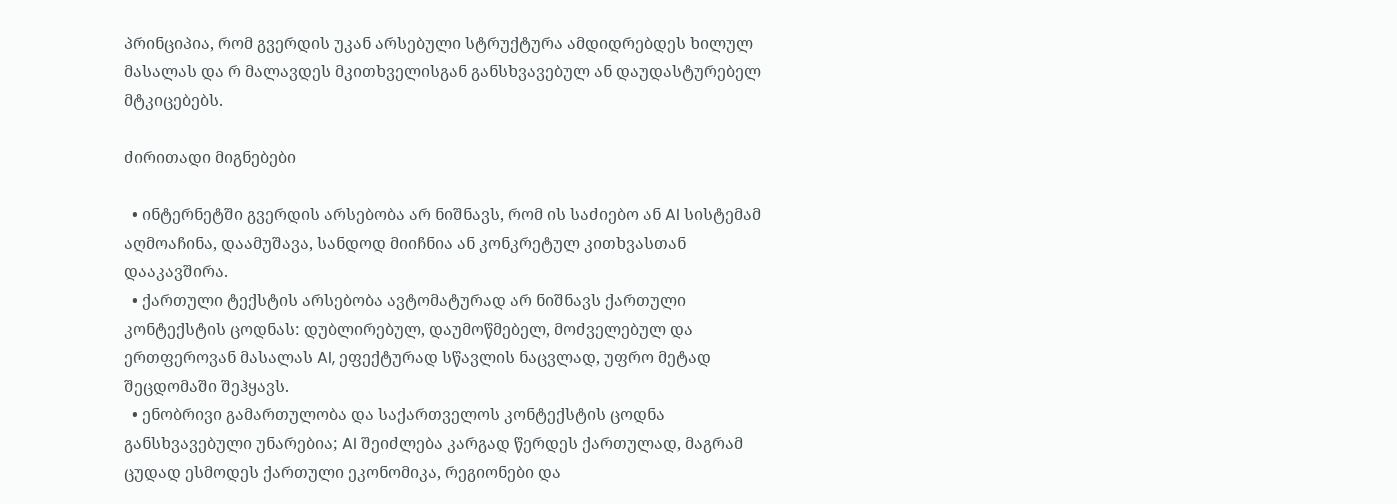პრინციპია, რომ გვერდის უკან არსებული სტრუქტურა ამდიდრებდეს ხილულ მასალას და რ მალავდეს მკითხველისგან განსხვავებულ ან დაუდასტურებელ მტკიცებებს.

ძირითადი მიგნებები

  • ინტერნეტში გვერდის არსებობა არ ნიშნავს, რომ ის საძიებო ან AI სისტემამ აღმოაჩინა, დაამუშავა, სანდოდ მიიჩნია ან კონკრეტულ კითხვასთან დააკავშირა.
  • ქართული ტექსტის არსებობა ავტომატურად არ ნიშნავს ქართული კონტექსტის ცოდნას: დუბლირებულ, დაუმოწმებელ, მოძველებულ და ერთფეროვან მასალას AI, ეფექტურად სწავლის ნაცვლად, უფრო მეტად შეცდომაში შეჰყავს.
  • ენობრივი გამართულობა და საქართველოს კონტექსტის ცოდნა განსხვავებული უნარებია; AI შეიძლება კარგად წერდეს ქართულად, მაგრამ ცუდად ესმოდეს ქართული ეკონომიკა, რეგიონები და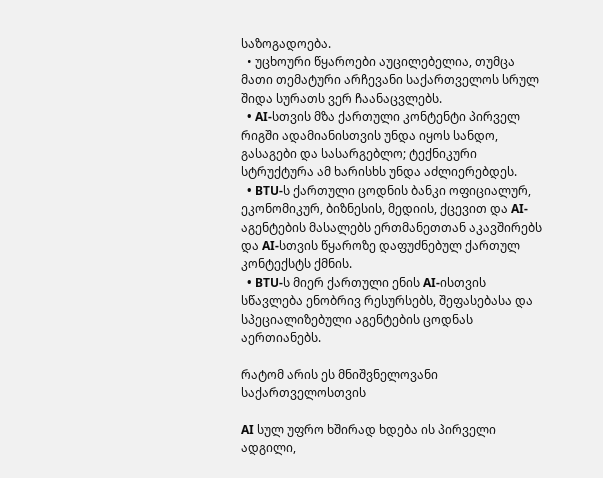საზოგადოება.
  • უცხოური წყაროები აუცილებელია, თუმცა მათი თემატური არჩევანი საქართველოს სრულ შიდა სურათს ვერ ჩაანაცვლებს.
  • AI-სთვის მზა ქართული კონტენტი პირველ რიგში ადამიანისთვის უნდა იყოს სანდო, გასაგები და სასარგებლო; ტექნიკური სტრუქტურა ამ ხარისხს უნდა აძლიერებდეს.
  • BTU-ს ქართული ცოდნის ბანკი ოფიციალურ, ეკონომიკურ, ბიზნესის, მედიის, ქცევით და AI-აგენტების მასალებს ერთმანეთთან აკავშირებს და AI-სთვის წყაროზე დაფუძნებულ ქართულ კონტექსტს ქმნის.
  • BTU-ს მიერ ქართული ენის AI-ისთვის სწავლება ენობრივ რესურსებს, შეფასებასა და სპეციალიზებული აგენტების ცოდნას აერთიანებს.

რატომ არის ეს მნიშვნელოვანი საქართველოსთვის

AI სულ უფრო ხშირად ხდება ის პირველი ადგილი,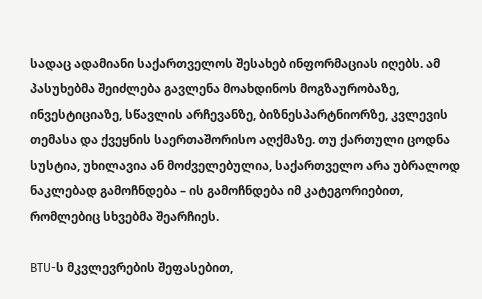სადაც ადამიანი საქართველოს შესახებ ინფორმაციას იღებს. ამ პასუხებმა შეიძლება გავლენა მოახდინოს მოგზაურობაზე, ინვესტიციაზე, სწავლის არჩევანზე, ბიზნესპარტნიორზე, კვლევის თემასა და ქვეყნის საერთაშორისო აღქმაზე. თუ ქართული ცოდნა სუსტია, უხილავია ან მოძველებულია, საქართველო არა უბრალოდ ნაკლებად გამოჩნდება – ის გამოჩნდება იმ კატეგორიებით, რომლებიც სხვებმა შეარჩიეს.

BTU-ს მკვლევრების შეფასებით,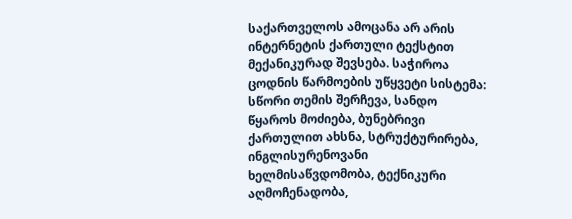საქართველოს ამოცანა არ არის ინტერნეტის ქართული ტექსტით მექანიკურად შევსება. საჭიროა ცოდნის წარმოების უწყვეტი სისტემა: სწორი თემის შერჩევა, სანდო წყაროს მოძიება, ბუნებრივი ქართულით ახსნა, სტრუქტურირება, ინგლისურენოვანი ხელმისაწვდომობა, ტექნიკური აღმოჩენადობა,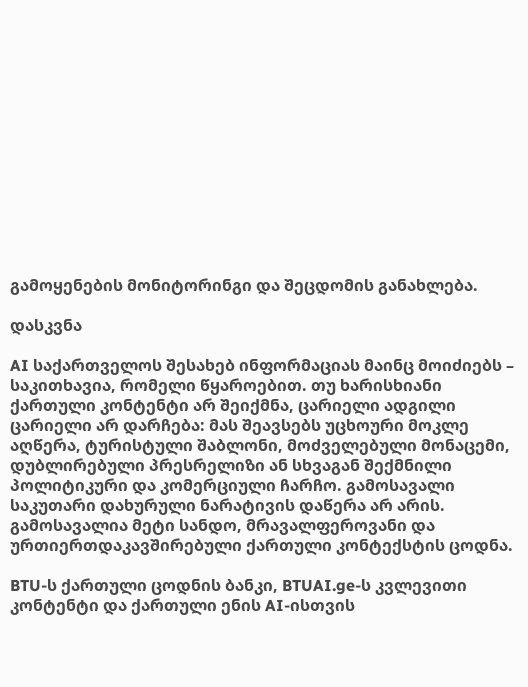გამოყენების მონიტორინგი და შეცდომის განახლება.

დასკვნა

AI საქართველოს შესახებ ინფორმაციას მაინც მოიძიებს – საკითხავია, რომელი წყაროებით. თუ ხარისხიანი ქართული კონტენტი არ შეიქმნა, ცარიელი ადგილი ცარიელი არ დარჩება: მას შეავსებს უცხოური მოკლე აღწერა, ტურისტული შაბლონი, მოძველებული მონაცემი, დუბლირებული პრესრელიზი ან სხვაგან შექმნილი პოლიტიკური და კომერციული ჩარჩო. გამოსავალი საკუთარი დახურული ნარატივის დაწერა არ არის. გამოსავალია მეტი სანდო, მრავალფეროვანი და ურთიერთდაკავშირებული ქართული კონტექსტის ცოდნა.

BTU-ს ქართული ცოდნის ბანკი, BTUAI.ge-ს კვლევითი კონტენტი და ქართული ენის AI-ისთვის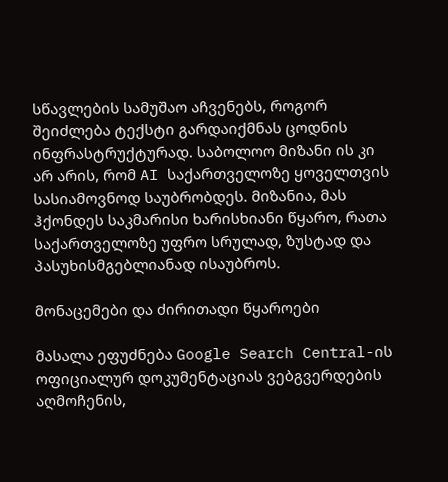სწავლების სამუშაო აჩვენებს, როგორ შეიძლება ტექსტი გარდაიქმნას ცოდნის ინფრასტრუქტურად. საბოლოო მიზანი ის კი არ არის, რომ AI საქართველოზე ყოველთვის სასიამოვნოდ საუბრობდეს. მიზანია, მას ჰქონდეს საკმარისი ხარისხიანი წყარო, რათა საქართველოზე უფრო სრულად, ზუსტად და პასუხისმგებლიანად ისაუბროს.

მონაცემები და ძირითადი წყაროები

მასალა ეფუძნება Google Search Central-ის ოფიციალურ დოკუმენტაციას ვებგვერდების აღმოჩენის,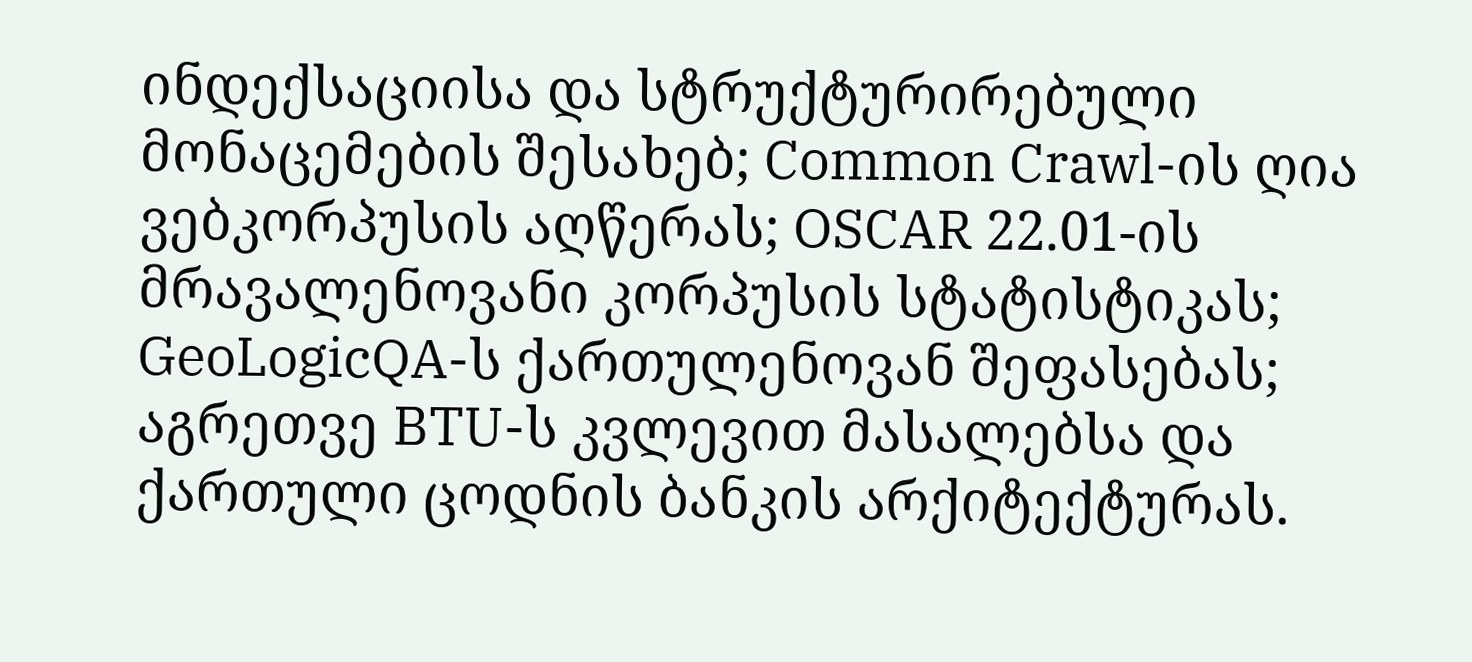ინდექსაციისა და სტრუქტურირებული მონაცემების შესახებ; Common Crawl-ის ღია ვებკორპუსის აღწერას; OSCAR 22.01-ის მრავალენოვანი კორპუსის სტატისტიკას; GeoLogicQA-ს ქართულენოვან შეფასებას; აგრეთვე BTU-ს კვლევით მასალებსა და ქართული ცოდნის ბანკის არქიტექტურას.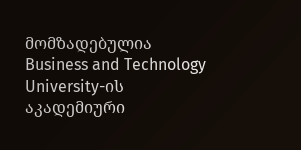მომზადებულია Business and Technology University-ის აკადემიური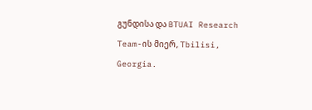გუნდისა და BTUAI Research Team-ის მიერ, Tbilisi, Georgia.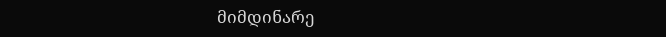მიმდინარე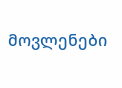მოვლენები